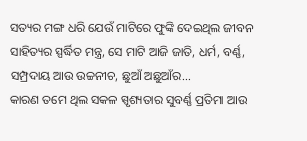ସତ୍ୟର ମଙ୍ଗ ଧରି ଯେଉଁ ମାଟିରେ ଫୁଙ୍କି ଦେଇଥିଲ ଜୀବନ ସାହିତ୍ୟର ସ୍ପର୍ଦ୍ଧିତ ମନ୍ତ୍ର, ସେ ମାଟି ଆଜି ଜାତି, ଧର୍ମ, ବର୍ଣ୍ଣ, ସମ୍ପ୍ରଦାୟ ଆଉ ଉଚ୍ଚନୀଚ, ଛୁଆଁ ଅଛୁଆଁର...
କାରଣ ତମେ ଥିଲ ସକଳ ସ୍ପୃଶ୍ୟତାର ସୁବର୍ଣ୍ଣ ପ୍ରତିମା ଆଉ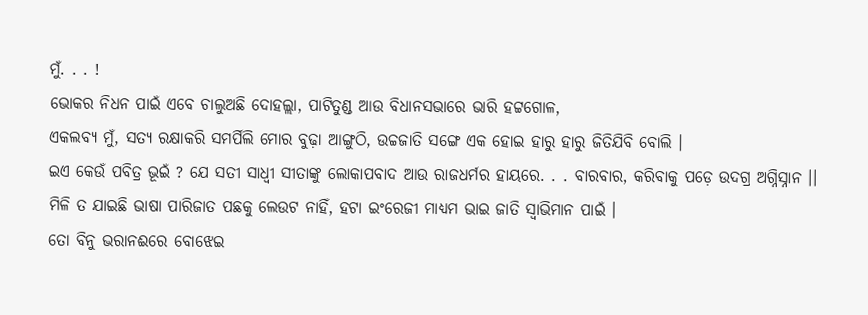ମୁଁ. . . !
ଭୋକର ନିଧନ ପାଇଁ ଏବେ ଚାଲୁଅଛି ଦୋହଲ୍ଲା, ପାଟିତୁଣ୍ଡ ଆଉ ବିଧାନସଭାରେ ଭାରି ହଟ୍ଟଗୋଳ,
ଏକଲବ୍ୟ ମୁଁ, ସତ୍ୟ ରକ୍ଷାକରି ସମର୍ପିଲି ମୋର ବୁଢ଼ା ଆଙ୍ଗୁଠି, ଉଚ୍ଚଜାତି ସଙ୍ଗେ ଏକ ହୋଇ ହାରୁ ହାରୁ ଜିତିଯିବି ବୋଲି ।
ଇଏ କେଉଁ ପବିତ୍ର ଭୂଇଁ ? ଯେ ସତୀ ସାଧ୍ୱୀ ସୀତାଙ୍କୁ ଲୋକାପବାଦ ଆଉ ରାଜଧର୍ମର ହାୟରେ. . . ବାରବାର, କରିବାକୁ ପଡ଼େ ଉଦଗ୍ର ଅଗ୍ନିସ୍ନାନ ।।
ମିଳି ତ ଯାଇଛି ଭାଷା ପାରିଜାତ ପଛକୁ ଲେଉଟ ନାହିଁ, ହଟା ଇଂରେଜୀ ମାଧ୍ୟମ ଭାଇ ଜାତି ସ୍ୱାଭିମାନ ପାଇଁ ।
ତୋ ବିନୁ ଭରାନଈରେ ବୋଝେଇ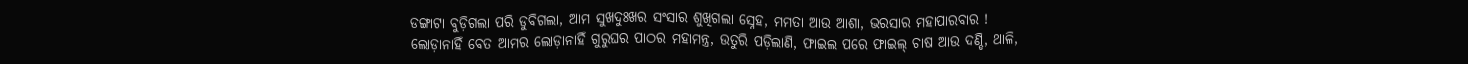ଡଙ୍ଗାଟା ବୁଡ଼ିଗଲା ପରି ଡୁବିଗଲା, ଆମ ସୁଖଦୁଃଖର ସଂସାର ଶୁଖିଗଲା ସ୍ନେହ, ମମତା ଆଉ ଆଶା, ଭରସାର ମହାପାରବାର !
ଲୋଡ଼ାନାହିଁ ବେତ ଆମର ଲୋଡ଼ାନାହିଁ ଗୁରୁଘର ପାଠର ମହାମନ୍ତ୍ର, ଉତୁରି ପଡ଼ିଲାଣି, ଫାଇଲ ପରେ ଫାଇଲ୍ ଚାଷ ଆଉ ଦଣ୍ଡି, ଥାଳି,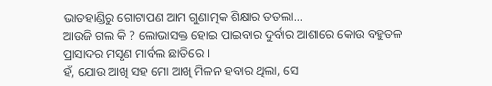ଭାତହାଣ୍ଡିରୁ ଗୋଟାପଣ ଆମ ଗୁଣାତ୍ମକ ଶିକ୍ଷାର ତତଲା...
ଆଉଜି ଗଲ କି ? ଲୋଭାସକ୍ତ ହୋଇ ପାଇବାର ଦୁର୍ବାର ଆଶାରେ କୋଉ ବହୁତଳ ପ୍ରାସାଦର ମସୃଣ ମାର୍ବଲ ଛାତିରେ ।
ହଁ, ଯୋଉ ଆଖି ସହ ମୋ ଆଖି ମିଳନ ହବାର ଥିଲା, ସେ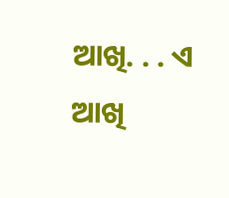ଆଖି. . . ଏ ଆଖି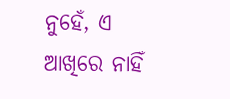ନୁହେଁ, ଏ ଆଖିରେ ନାହିଁ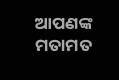ଆପଣଙ୍କ ମତାମତ